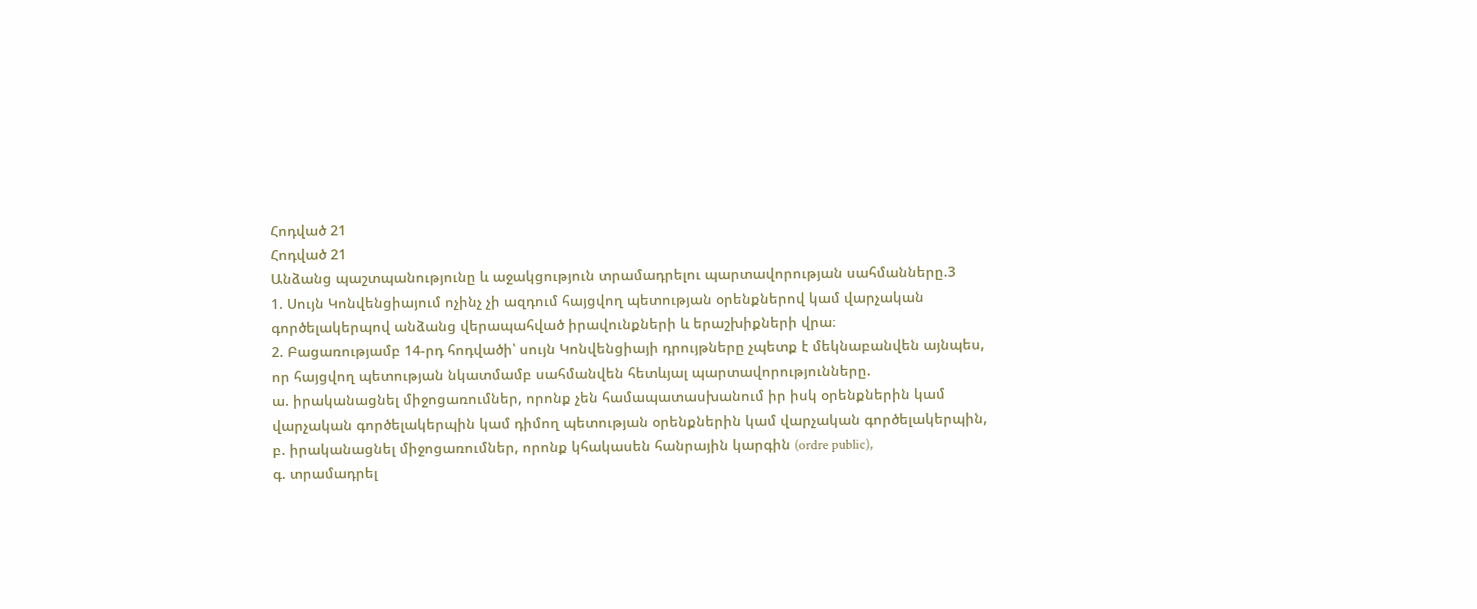Հոդված 21
Հոդված 21
Անձանց պաշտպանությունը և աջակցություն տրամադրելու պարտավորության սահմանները.3
1. Սույն Կոնվենցիայում ոչինչ չի ազդում հայցվող պետության օրենքներով կամ վարչական գործելակերպով անձանց վերապահված իրավունքների և երաշխիքների վրա։
2. Բացառությամբ 14-րդ հոդվածի՝ սույն Կոնվենցիայի դրույթները չպետք է մեկնաբանվեն այնպես, որ հայցվող պետության նկատմամբ սահմանվեն հետևյալ պարտավորությունները.
ա. իրականացնել միջոցառումներ, որոնք չեն համապատասխանում իր իսկ օրենքներին կամ վարչական գործելակերպին կամ դիմող պետության օրենքներին կամ վարչական գործելակերպին,
բ. իրականացնել միջոցառումներ, որոնք կհակասեն հանրային կարգին (ordre public),
գ. տրամադրել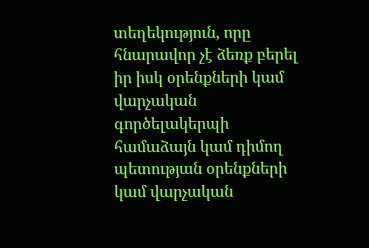տեղեկություն, որը հնարավոր չէ ձեռք բերել իր իսկ օրենքների կամ վարչական գործելակերպի համաձայն կամ դիմող պետության օրենքների կամ վարչական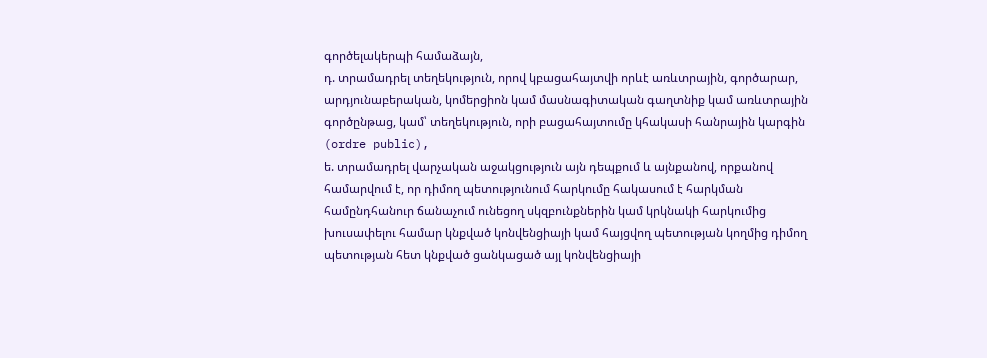գործելակերպի համաձայն,
դ. տրամադրել տեղեկություն, որով կբացահայտվի որևէ առևտրային, գործարար, արդյունաբերական, կոմերցիոն կամ մասնագիտական գաղտնիք կամ առևտրային գործընթաց, կամ՝ տեղեկություն, որի բացահայտումը կհակասի հանրային կարգին (ordre public),
ե. տրամադրել վարչական աջակցություն այն դեպքում և այնքանով, որքանով համարվում է, որ դիմող պետությունում հարկումը հակասում է հարկման համընդհանուր ճանաչում ունեցող սկզբունքներին կամ կրկնակի հարկումից խուսափելու համար կնքված կոնվենցիայի կամ հայցվող պետության կողմից դիմող պետության հետ կնքված ցանկացած այլ կոնվենցիայի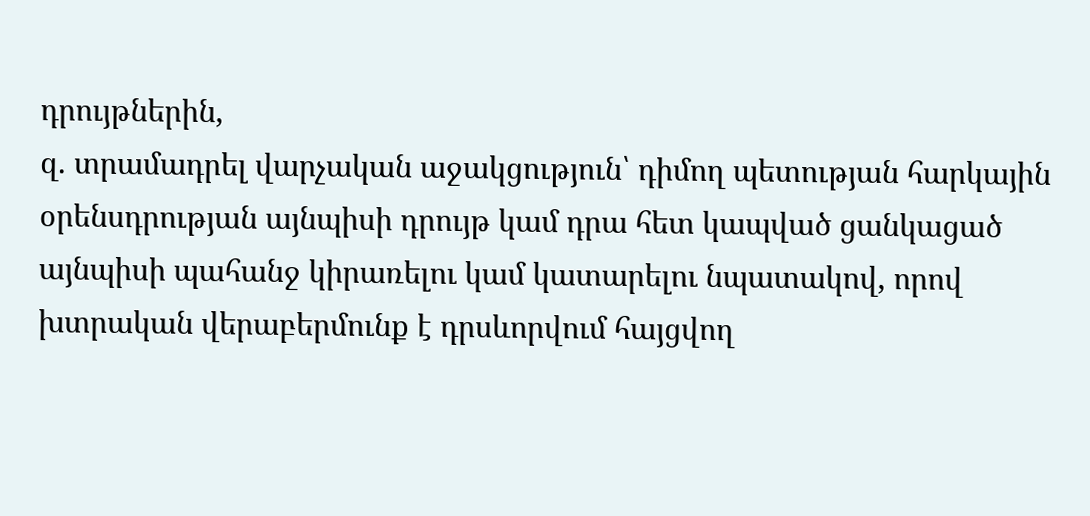դրույթներին,
զ. տրամադրել վարչական աջակցություն՝ դիմող պետության հարկային օրենսդրության այնպիսի դրույթ կամ դրա հետ կապված ցանկացած այնպիսի պահանջ կիրառելու կամ կատարելու նպատակով, որով խտրական վերաբերմունք է դրսևորվում հայցվող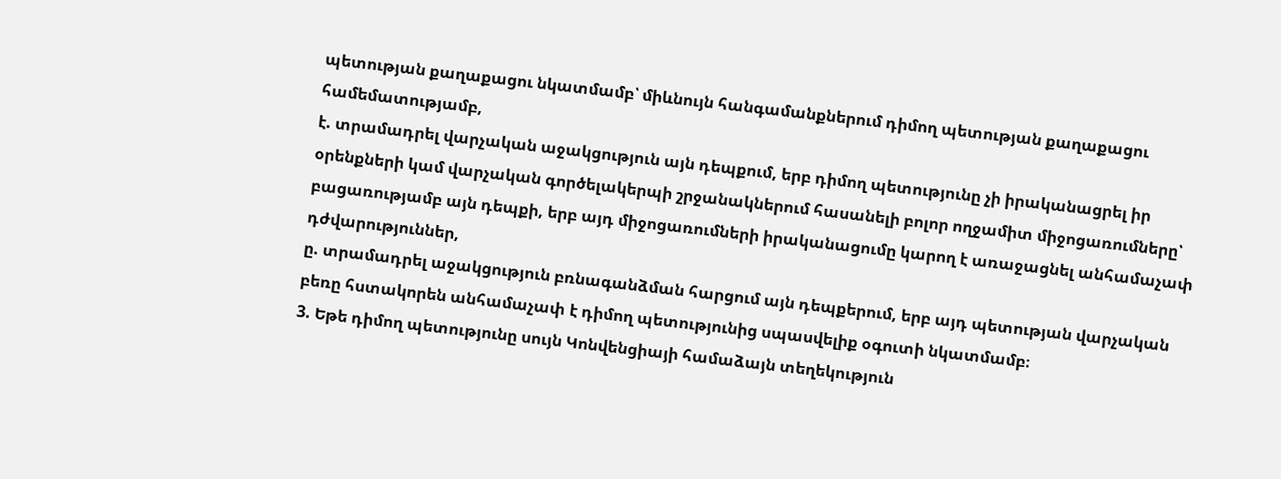պետության քաղաքացու նկատմամբ՝ միևնույն հանգամանքներում դիմող պետության քաղաքացու համեմատությամբ,
է. տրամադրել վարչական աջակցություն այն դեպքում, երբ դիմող պետությունը չի իրականացրել իր օրենքների կամ վարչական գործելակերպի շրջանակներում հասանելի բոլոր ողջամիտ միջոցառումները՝ բացառությամբ այն դեպքի, երբ այդ միջոցառումների իրականացումը կարող է առաջացնել անհամաչափ դժվարություններ,
ը. տրամադրել աջակցություն բռնագանձման հարցում այն դեպքերում, երբ այդ պետության վարչական բեռը հստակորեն անհամաչափ է դիմող պետությունից սպասվելիք օգուտի նկատմամբ։
3. Եթե դիմող պետությունը սույն Կոնվենցիայի համաձայն տեղեկություն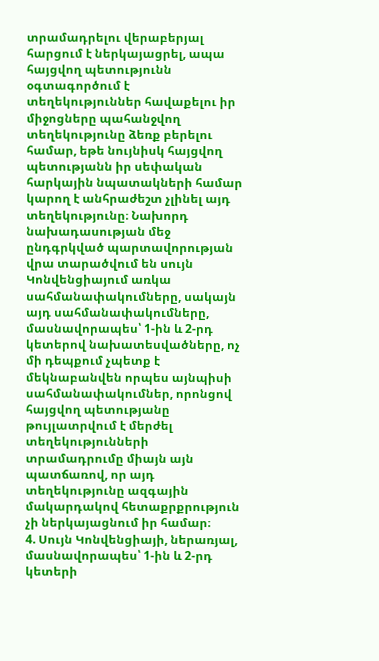տրամադրելու վերաբերյալ հարցում է ներկայացրել, ապա հայցվող պետությունն օգտագործում է տեղեկություններ հավաքելու իր միջոցները պահանջվող տեղեկությունը ձեռք բերելու համար, եթե նույնիսկ հայցվող պետությանն իր սեփական հարկային նպատակների համար կարող է անհրաժեշտ չլինել այդ տեղեկությունը։ Նախորդ նախադասության մեջ ընդգրկված պարտավորության վրա տարածվում են սույն Կոնվենցիայում առկա սահմանափակումները, սակայն այդ սահմանափակումները, մասնավորապես՝ 1-ին և 2-րդ կետերով նախատեսվածները, ոչ մի դեպքում չպետք է մեկնաբանվեն որպես այնպիսի սահմանափակումներ, որոնցով հայցվող պետությանը թույլատրվում է մերժել տեղեկությունների տրամադրումը միայն այն պատճառով, որ այդ տեղեկությունը ազգային մակարդակով հետաքրքրություն չի ներկայացնում իր համար։
4. Սույն Կոնվենցիայի, ներառյալ, մասնավորապես՝ 1-ին և 2-րդ կետերի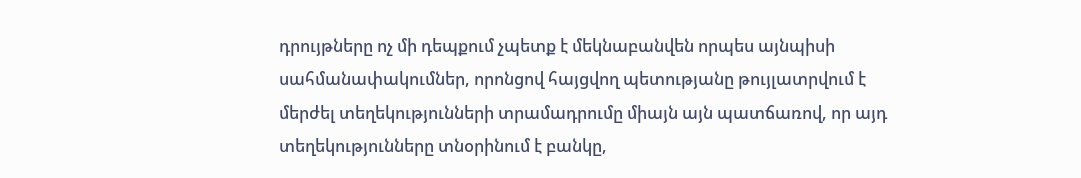դրույթները ոչ մի դեպքում չպետք է մեկնաբանվեն որպես այնպիսի սահմանափակումներ, որոնցով հայցվող պետությանը թույլատրվում է մերժել տեղեկությունների տրամադրումը միայն այն պատճառով, որ այդ տեղեկությունները տնօրինում է բանկը,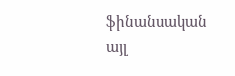ֆինանսական այլ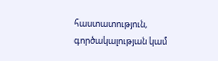հաստատություն, գործակալության կամ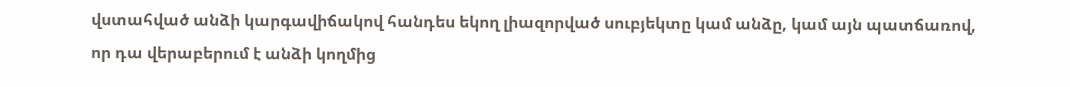վստահված անձի կարգավիճակով հանդես եկող լիազորված սուբյեկտը կամ անձը, կամ այն պատճառով, որ դա վերաբերում է անձի կողմից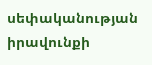սեփականության իրավունքի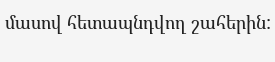մասով հետապնդվող շահերին: